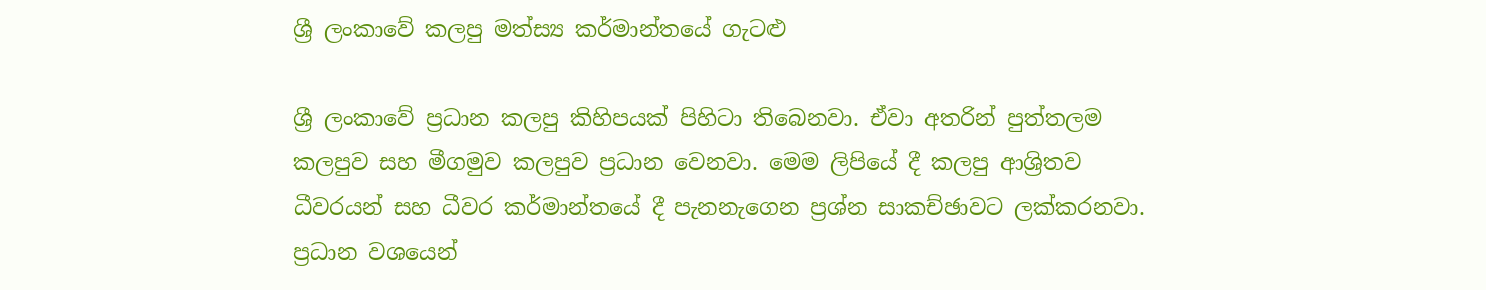ශ්‍රී ලංකාවේ කලපු මත්ස්‍ය කර්මාන්තයේ ගැටළු

ශ්‍රී ලංකාවේ ප්‍රධාන කලපු කිහිපයක් පිහිටා තිබෙනවා. ඒවා අතරින් පුත්තලම කලපුව සහ මීගමුව කලපුව ප්‍රධාන වෙනවා. මෙම ලිපියේ දී කලපු ආශ්‍රිතව ධීවරයන් සහ ධීවර කර්මාන්තයේ දී පැනනැගෙන ප්‍රශ්න සාකච්ඡාවට ලක්කරනවා. ප්‍රධාන වශයෙන්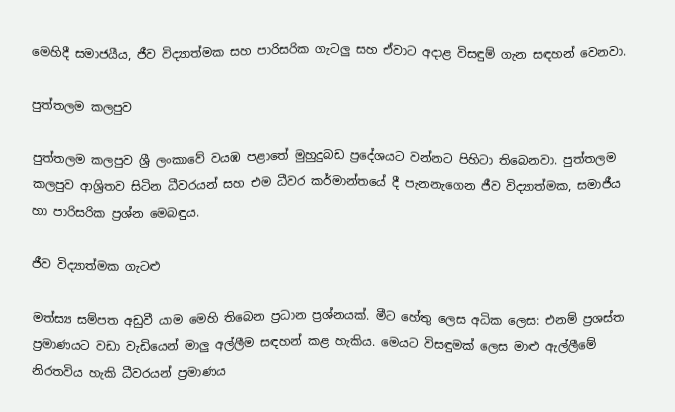මෙහිදී සමාජයීය, ජීව විද්‍යාත්මක සහ පාරිසරික ගැටලු සහ ඒවාට අදාළ විසඳුම් ගැන සඳහන් වෙනවා.

පුත්තලම කලපුව

පුත්තලම කලපුව ශ්‍රී ලංකාවේ වයඹ පළාතේ මුහුදුබඩ ප්‍රදේශයට වන්නට පිහිටා තිබෙනවා. පුත්තලම කලපුව ආශ්‍රිතව සිටින ධීවරයන් සහ එම ධීවර කර්මාන්තයේ දී පැනනැගෙන ජීව විද්‍යාත්මක, සමාජීය හා පාරිසරික ප්‍රශ්න මෙබඳුය.

ජීව විද්‍යාත්මක ගැටළු

මත්ස්‍ය සම්පත අඩුවී යාම මෙහි තිබෙන ප්‍රධාන ප්‍රශ්නයක්. මීට හේතු ලෙස අධික ලෙස: එනම් ප්‍රශස්ත ප්‍රමාණයට වඩා වැඩියෙන් මාලු අල්ලීම සඳහන් කළ හැකිය. මෙයට විසඳුමක් ලෙස මාළු ඇල්ලීමේ නිරතවිය හැකි ධීවරයන් ප්‍රමාණය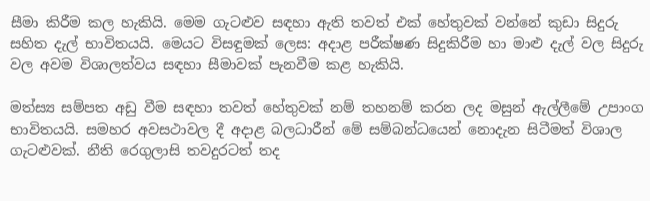සීමා කිරීම කල හැකියි. මෙම ගැටළුව සඳහා ඇති තවත් එක් හේතුවක් වන්නේ කුඩා සිදුරු සහිත දැල් භාවිතයයි. මෙයට විසඳුමක් ලෙස: අදාළ පරීක්ෂණ සිදුකිරීම හා මාළු දැල් වල සිදුරු වල අවම විශාලත්වය සඳහා සීමාවක් පැනවීම කළ හැකියි.

මත්ස්‍ය සම්පත අඩු වීම සඳහා තවත් හේතුවක් නම් තහනම් කරන ලද මසුන් ඇල්ලීමේ උපාංග භාවිතයයි. සමහර අවසථාවල දී අදාළ බලධාරීන් මේ සම්බන්ධයෙන් නොදැන සිටීමත් විශාල ගැටළුවක්. නීති රෙගුලාසි තවදුරටත් තද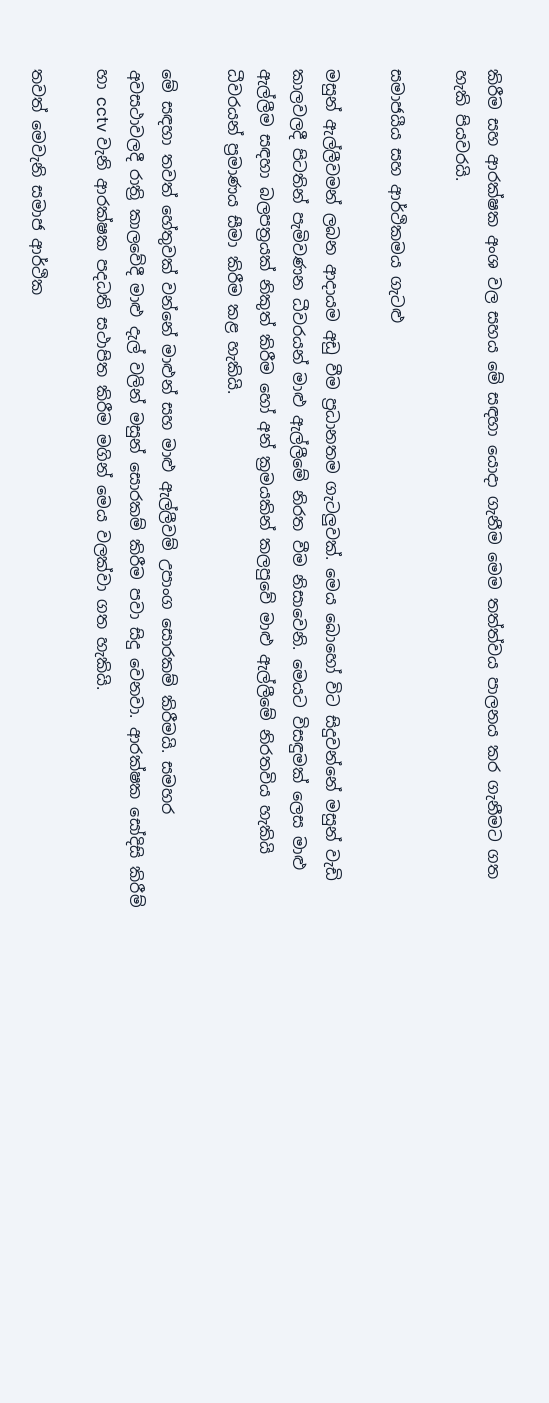කිරීම සහ ආරක්ෂක අංශ වල සහය මේ සඳහා යොදා ගැනීම මෙම තත්ත්වය පාලනය කර ගැනීමට ගත හැකි පියවරයි.

සමාජයීය සහ ආර්ථිකමය ගැටළු

මසුන් ඇල්ලීවමන් ලබන ආදායම අඩු වීම ප්‍රධානතම ගැටලුවක්. මෙය බොහෝ විට සිදුවන්නේ මසුන් වැඩි කාලවලදී පිටතින් පැමිවණන ධීවරයන් මාළු ඇල්ලීමේ නිරත වීම නිසාවෙනි. මෙයට විසඳුමක් ලෙස මාළු ඇල්ලීම සඳහා බලපත්‍රයක් නිකුත් කිරීම හෝ අන් ක්‍රමයකින් කලපුවේ මාළු ඇල්ලීමේ නිරතවිය හැකියි ධීවරයන් ප්‍රමාණය සීමා කිරීම කළ හැකියි.

මේ සඳහා තවත් හේතුවක් වන්නේ මාළුන් සහ මාළු ඇල්ලීවම් උපාංග සොරකම් කිරීමයි. සමහර අවසථාවලදී රාත්‍රි කාලවේදී මාළු දැල් වලින් මසුන් සොරකම් කිරීම පවා සිදු වෙනවා. ආරක්ෂක සෝදිසි කිරීම් හා cctv වැනි ආරක්ෂක පදධති සථාපිත කිරීම මගින් මෙය වලක්වා ගත හැකියි.

තවත් මෙවැනි සමාජ ආර්ථික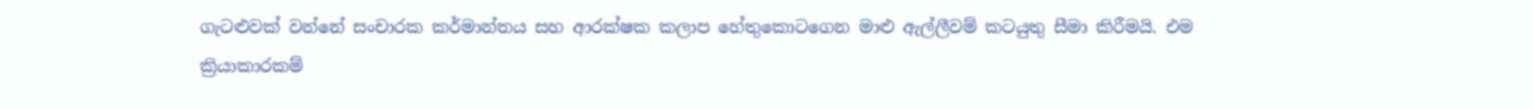ගැටළුවක් වන්නේ සංචාරක කර්මාන්තය සහ ආරක්ෂක කලාප හේතුකොටගෙන මාළු ඇල්ලීවම් කටයුතු සීමා කිරීමයි. එම ක්‍රියාකාරකම්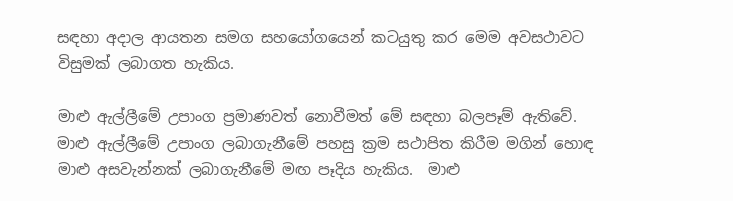සඳහා අදාල ආයතන සමග සහයෝගයෙන් කටයුතු කර මෙම අවසථාවට විසුමක් ලබාගත හැකිය.

මාළු ඇල්ලීමේ උපාංග ප්‍රමාණවත් නොවීමත් මේ සඳහා බලපෑම් ඇතිවේ. මාළු ඇල්ලීමේ උපාංග ලබාගැනීමේ පහසු ක්‍රම සථාපිත කිරීම මගින් හොඳ මාළු අසවැන්නක් ලබාගැනීමේ මඟ පෑදිය හැකිය.  මාළු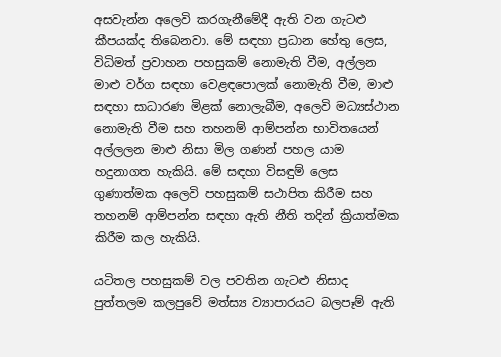අසවැන්න අලෙවි කරගැනීමේදී ඇති වන ගැටළු කීපයක්ද තිබෙනවා. මේ සඳහා ප්‍රධාන හේතු ලෙස, විධිමත් ප්‍රවාහන පහසුකම් නොමැති වීම, අල්ලන මාළු වර්ග සඳහා වෙළඳපොලක් නොමැති වීම, මාළු සඳහා සාධාරණ මිළක් නොලැබීම, අලෙවි මධ්‍යස්ථාන නොමැති වීම සහ තහනම් ආම්පන්න භාවිතයෙන් අල්ලලන මාළු නිසා මිල ගණන් පහල යාම හදුනාගත හැකියි. මේ සඳහා විසඳුම් ලෙස ගුණාත්මක අලෙවි පහසුකම් සථාපිත කිරීම සහ තහනම් ආම්පන්න සඳහා ඇති නීති තදින් ක්‍රියාත්මක කිරීම කල හැකියි.

යටිතල පහසුකම් වල පවතින ගැටළු නිසාද පුත්තලම කලපුවේ මත්ස්‍ය ව්‍යාපාරයට බලපෑම් ඇති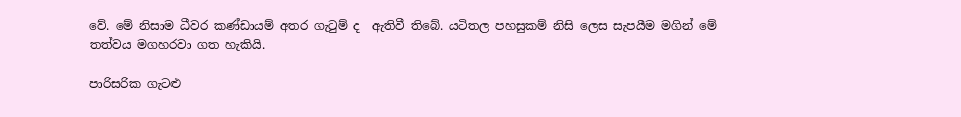වේ. මේ නිසාම ධීවර කණ්ඩායම් අතර ගැටුම් ද  ඇතිවී තිබේ. යටිතල පහසුකම් නිසි ලෙස සැපයීම මගින් මේ තත්වය මගහරවා ගත හැකියි.

පාරිසරික ගැටළු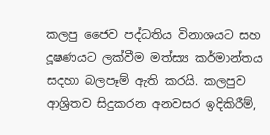කලපු ජෛව පද්ධතිය විනාශයට සහ දූෂණයට ලක්වීම මත්ස්‍ය කර්මාන්තය සදහා බලපෑම් ඇති කරයි. කලපුව ආශ්‍රිතව සිදුකරන අනවසර ඉදිකිරීම්,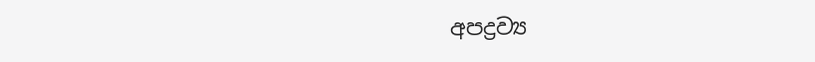අපද්‍රව්‍ය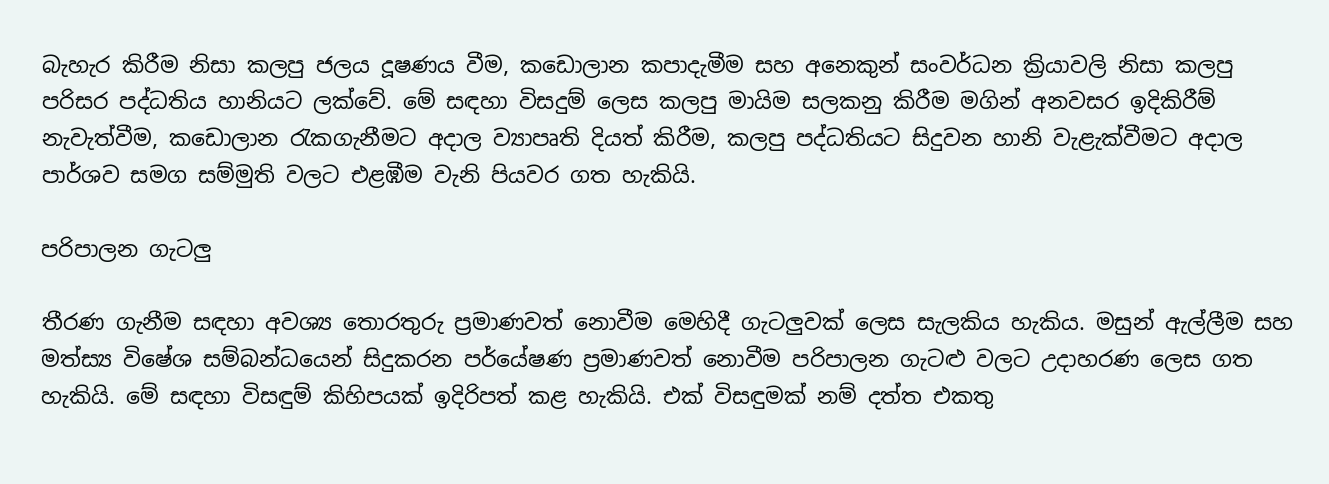බැහැර කිරීම නිසා කලපු ජලය දූෂණය වීම, කඩොලාන කපාදැමීම සහ අනෙකුන් සංවර්ධන ක්‍රියාවලි නිසා කලපු පරිසර පද්ධතිය හානියට ලක්වේ. මේ සඳහා විසදුම් ලෙස කලපු මායිම සලකනු කිරීම මගින් අනවසර ඉදිකිරීම් නැවැත්වීම, කඩොලාන රැකගැනීමට අදාල ව්‍යාපෘති දියත් කිරීම, කලපු පද්ධතියට සිදුවන හානි වැළැක්වීමට අදාල පාර්ශව සමග සම්මුති වලට එළඹීම වැනි පියවර ගත හැකියි.

පරිපාලන ගැටලු

තීරණ ගැනීම සඳහා අවශ්‍ය තොරතුරු ප්‍රමාණවත් නොවීම මෙහිදී ගැටලුවක් ලෙස සැලකිය හැකිය. මසුන් ඇල්ලීම සහ මත්ස්‍ය විෂේශ සම්බන්ධයෙන් සිදුකරන පර්යේෂණ ප්‍රමාණවත් නොවීම පරිපාලන ගැටළු වලට උදාහරණ ලෙස ගත හැකියි. මේ සඳහා විසඳුම් කිහිපයක් ඉදිරිපත් කළ හැකියි. එක් විසඳුමක් නම් දත්ත එකතු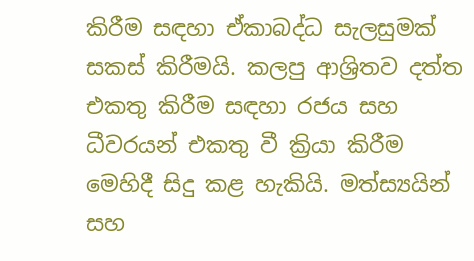කිරීම සඳහා ඒකාබද්ධ සැලසුමක් සකස් කිරීමයි. කලපු ආශ්‍රිතව දත්ත එකතු කිරීම සඳහා රජය සහ ධීවරයන් එකතු වී ක්‍රියා කිරීම මෙහිදී සිදු කළ හැකියි. මත්ස්‍යයින් සහ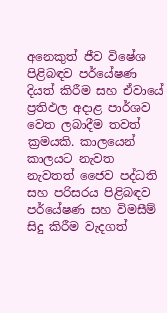අනෙකුත් ජීව විෂේශ පිළිබඳව පර්යේෂණ දියත් කිරීම සහ ඒවායේ ප්‍රතිඵල අදාළ පාර්ශව වෙත ලබාදීම තවත් ක්‍රමයකි. කාලයෙන් කාලයට නැවත නැවතත් ජෛව පද්ධති සහ පරිසරය පිළිබඳව පර්යේෂණ සහ විමසීම් සිදු කිරීම වැදගත්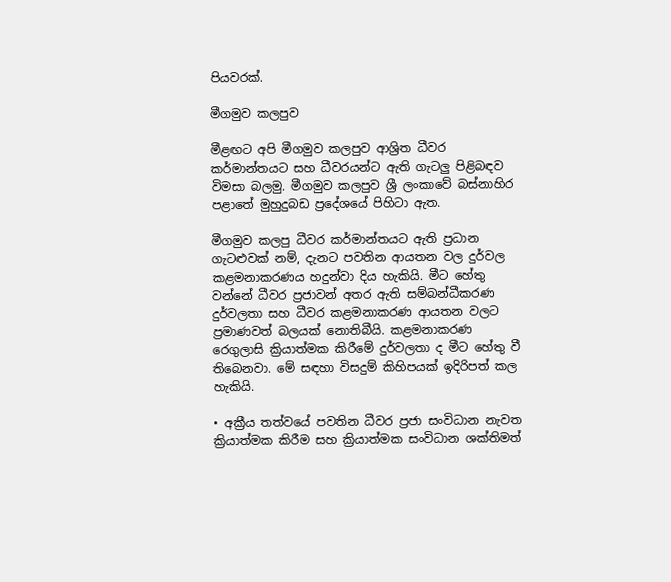පියවරක්.

මීගමුව කලපුව

මීළඟට අපි මීගමුව කලපුව ආශ්‍රිත ධීවර කර්මාන්තයට සහ ධීවරයන්ට ඇති ගැටලු පිළිබඳව විමසා බලමු. මීගමුව කලපුව ශ්‍රී ලංකාවේ බස්නාහිර පළාතේ මුහුදුබඩ ප්‍රදේශයේ පිහිටා ඇත.

මීගමුව කලපු ධීවර කර්මාන්තයට ඇති ප්‍රධාන ගැටළුවක් නම්, දැනට පවතින ආයතන වල දුර්වල කළමනාකරණය හදුන්වා දිය හැකියි. මීට හේතු වන්නේ ධීවර ප්‍රජාවන් අතර ඇති සම්බන්ධීකරණ දුර්වලතා සහ ධීවර කළමනාකරණ ආයතන වලට ප්‍රමාණවත් බලයක් නොතිබීයි. කළමනාකරණ රෙගුලාසි ක්‍රියාත්මක කිරීමේ දුර්වලතා ද මීට හේතු වී තිබෙනවා. මේ සඳහා විසදුම් කිහිපයක් ඉදිරිපත් කල හැකියි.

• අක්‍රීය තත්වයේ පවතින ධීවර ප්‍රජා සංවිධාන නැවත ක්‍රියාත්මක කිරීම සහ ක්‍රියාත්මක සංවිධාන ශක්තිමත්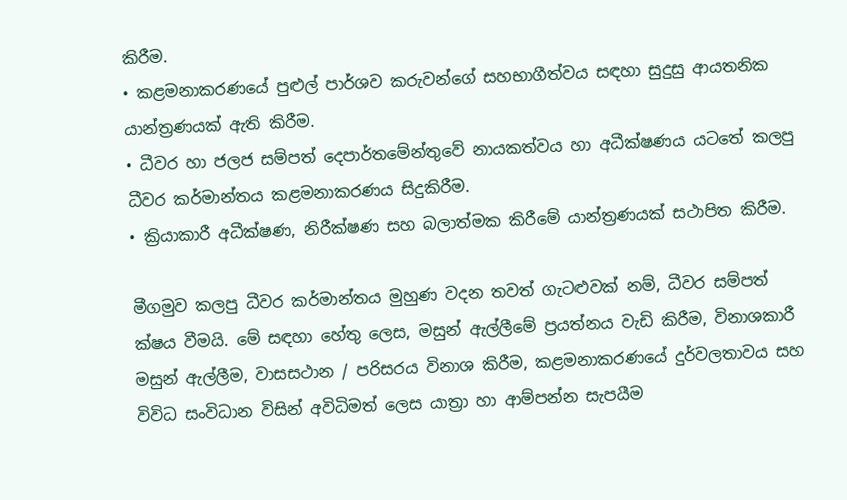කිරීම.
• කළමනාකරණයේ පුළුල් පාර්ශව කරුවන්ගේ සහභාගීත්වය සඳහා සුදුසු ආයතනික යාන්ත්‍රණයක් ඇති කිරීම.
• ධීවර හා ජලජ සම්පත් දෙපාර්තමේන්තුවේ නායකත්වය හා අධීක්ෂණය යටතේ කලපු ධීවර කර්මාන්තය කළමනාකරණය සිදුකිරීම.
• ක්‍රියාකාරී අධීක්ෂණ, නිරීක්ෂණ සහ බලාත්මක කිරීමේ යාන්ත්‍රණයක් සථාපිත කිරීම.

මීගමුව කලපු ධීවර කර්මාන්තය මුහුණ වදන තවත් ගැටළුවක් නම්, ධීවර සම්පත් ක්ෂය වීමයි. මේ සඳහා හේතු ලෙස, මසුන් ඇල්ලීමේ ප්‍රයත්නය වැඩි කිරීම, විනාශකාරී මසුන් ඇල්ලීම, වාසසථාන / පරිසරය විනාශ කිරීම, කළමනාකරණයේ දුර්වලතාවය සහ විවිධ සංවිධාන විසින් අවිධිමත් ලෙස යාත්‍රා හා ආම්පන්න සැපයීම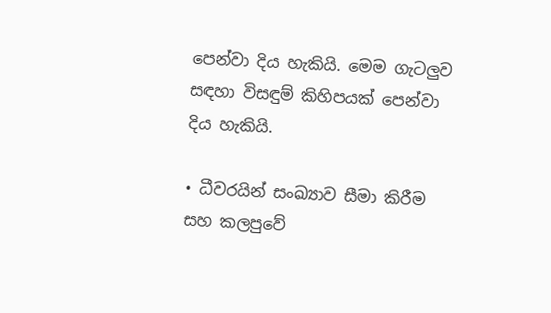පෙන්වා දිය හැකියි. මෙම ගැටලුව සඳහා විසඳුම් කිහිපයක් පෙන්වා දිය හැකියි.

• ධීවරයින් සංඛ්‍යාව සීමා කිරීම සහ කලපුවේ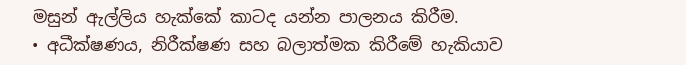මසුන් ඇල්ලිය හැක්කේ කාටද යන්න පාලනය කිරීම.
• අධීක්ෂණය, නිරීක්ෂණ සහ බලාත්මක කිරීමේ හැකියාව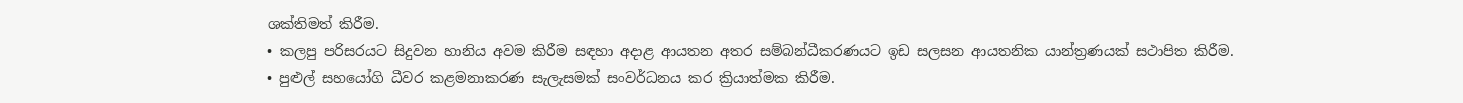ශක්තිමත් කිරීම.
• කලපු පරිසරයට සිදුවන හානිය අවම කිරීම සඳහා අදාළ ආයතන අතර සම්බන්ධීකරණයට ඉඩ සලසන ආයතනික යාන්ත්‍රණයක් සථාපිත කිරීම.
• පුළුල් සහයෝගි ධීවර කළමනාකරණ සැලැසමක් සංවර්ධනය කර ක්‍රියාත්මක කිරීම.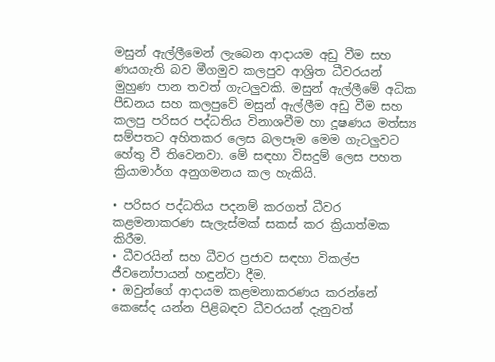මසුන් ඇල්ලීමෙන් ලැබෙන ආදායම අඩු වීම සහ ණයගැති බව මීගමුව කලපුව ආශ්‍රිත ධීවරයන් මුහුණ පාන තවත් ගැටලුවකි. මසුන් ඇල්ලීමේ අධික පීඩනය සහ කලපුවේ මසුන් ඇල්ලීම අඩු වීම සහ කලපු පරිසර පද්ධතිය විනාශවීම හා දූෂණය මත්ස්‍ය සම්පතට අහිතකර ලෙස බලපෑම මෙම ගැටලුවට හේතු වී තිවෙනවා. මේ සඳහා විසදුම් ලෙස පහත ක්‍රියාමාර්ග අනුගමනය කල හැකියි.

• පරිසර පද්ධතිය පදනම් කරගත් ධීවර කළමනාකරණ සැලැස්මක් සකස් කර ක්‍රියාත්මක කිරීම.
• ධීවරයින් සහ ධීවර ප්‍රජාව සඳහා විකල්ප ජීවනෝපායන් හඳුන්වා දීම.
• ඔවුන්ගේ ආදායම කළමනාකරණය කරන්නේ කෙසේද යන්න පිළිබඳව ධීවරයන් දැනුවත්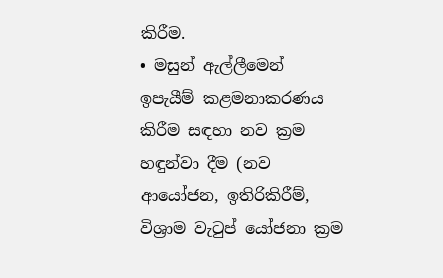කිරීම.
• මසුන් ඇල්ලීමෙන් ඉපැයීම් කළමනාකරණය කිරීම සඳහා නව ක්‍රම හඳුන්වා දීම (නව ආයෝජන, ඉතිරිකිරීම්, විශ්‍රාම වැටුප් යෝජනා ක්‍රම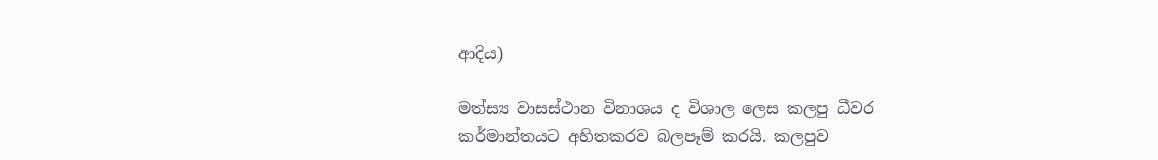ආදිය)

මත්ස්‍ය වාසස්ථාන විනාශය ද විශාල ලෙස කලපු ධීවර කර්මාන්තයට අහිතකරව බලපෑම් කරයි. කලපුව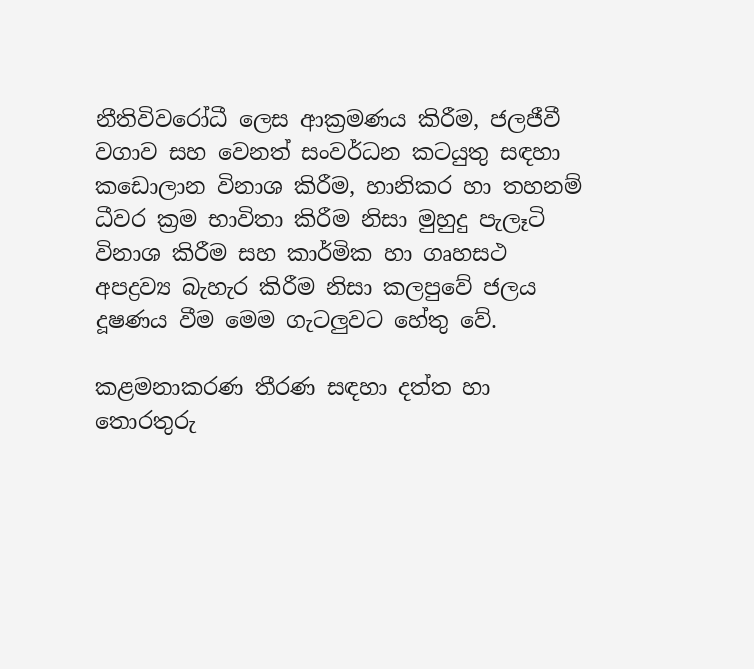නීතිවිවරෝධී ලෙස ආක්‍රමණය කිරීම, ජලජීවී වගාව සහ වෙනත් සංවර්ධන කටයුතු සඳහා කඩොලාන විනාශ කිරීම, හානිකර හා තහනම් ධීවර ක්‍රම භාවිතා කිරීම නිසා මුහුදු පැලෑටි විනාශ කිරීම සහ කාර්මික හා ගෘහසථ අපද්‍රව්‍ය බැහැර කිරීම නිසා කලපුවේ ජලය දූෂණය වීම මෙම ගැටලුවට හේතු වේ.

කළමනාකරණ තීරණ සඳහා දත්ත හා තොරතුරු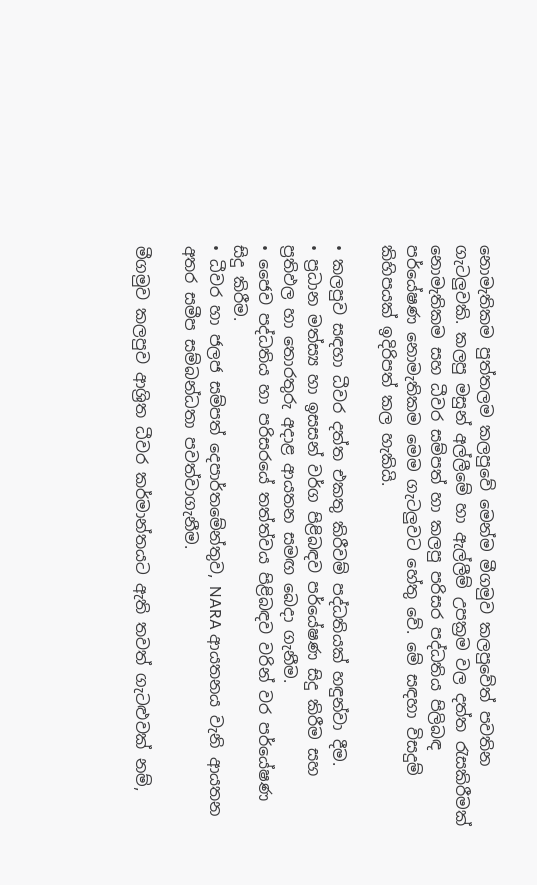නොමැතිකම පුත්තලම කලපුවේ මෙන්ම මීගමුව කලපුවේත් පවතින ගැටලුවකි. කලපු මසුන් අල්ලීමේ හා ඇල්ලීම් උපක්‍රම වල දත්ත රැසකිරීමක් නොමැතිකම සහ ධීවර සම්පත් හා කලපු පරිසර පද්ධතිය පිලිබඳ පර්යේෂණ නොමැතිකම මෙම ගැටලුවට හේතු වේ. මේ සඳහා විසදුම් කිහිපයක් ඉදිරිපත් කල හැකියි.

• කලපුව සඳහා ධීවර දත්ත එකතු කිරීවම් පද්ධතියක් හඳුන්වා දීම.
• ප්‍රධාන මත්ස්‍ය හා ඉසසන් වර්ග පිළිබඳව පර්යේෂණ සිදු කිරීම සහ ප්‍රතිඵල හා තොරතුරු අදාළ ආයතන සමඟ බෙදා ගැනීම.
• ජෛව පද්ධතිය හා පරිසරයේ තත්ත්වය පිළිබඳව වරින් වර පර්යේෂණ සිදු කිරීම.
• ධීවර හා ජලජ සම්පත් දෙපාර්තමේන්තුව, NARA ආයතනය වැනි ආයතන අතර සමීප සම්බන්ධතා පවත්වාගැනීම.

මීගමුව කලපුව ආශ්‍රිත ධීවර කර්මාන්තයට ඇති තවත් ගැටළුවක් නම්,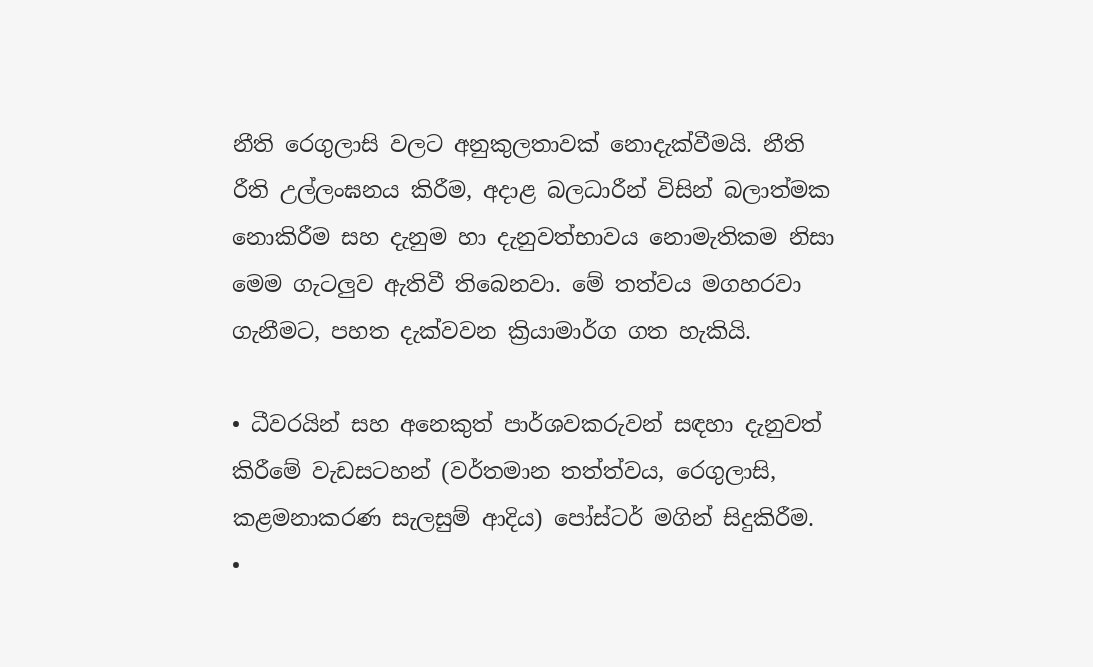නීති රෙගුලාසි වලට අනුකුලතාවක් නොදැක්වීමයි. නීති රීති උල්ලංඝනය කිරීම, අදාළ බලධාරීන් විසින් බලාත්මක නොකිරීම සහ දැනුම හා දැනුවත්භාවය නොමැතිකම නිසා මෙම ගැටලුව ඇතිවී තිබෙනවා. මේ තත්වය මගහරවා ගැනීමට, පහත දැක්වවන ක්‍රියාමාර්ග ගත හැකියි.

• ධීවරයින් සහ අනෙකුත් පාර්ශවකරුවන් සඳහා දැනුවත් කිරීමේ වැඩසටහන් (වර්තමාන තත්ත්වය, රෙගුලාසි, කළමනාකරණ සැලසුම් ආදිය) පෝස්ටර් මගින් සිදුකිරීම.
•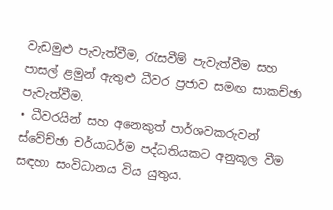වැඩමුළු පැවැත්වීම, රැසවීම් පැවැත්වීම සහ පාසල් ළමුන් ඇතුළු ධීවර ප්‍රජාව සමඟ සාකච්ඡා පැවැත්වීම.
• ධීවරයින් සහ අනෙකුත් පාර්ශවකරුවන් ස්වේච්ඡා චර්යාධර්ම පද්ධතියකට අනුකූල වීම සඳහා සංවිධානය විය යුතුය.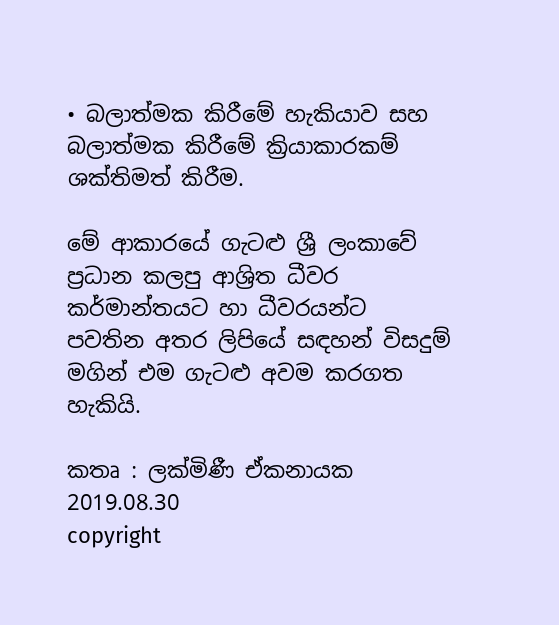• බලාත්මක කිරීමේ හැකියාව සහ බලාත්මක කිරීමේ ක්‍රියාකාරකම් ශක්තිමත් කිරීම.

මේ ආකාරයේ ගැටළු ශ්‍රී ලංකාවේ ප්‍රධාන කලපු ආශ්‍රිත ධීවර කර්මාන්තයට හා ධීවරයන්ට පවතින අතර ලිපියේ සඳහන් විසදුම් මගින් එම ගැටළු අවම කරගත හැකියි.

කතෘ : ලක්මිණී ඒකනායක
2019.08.30
copyright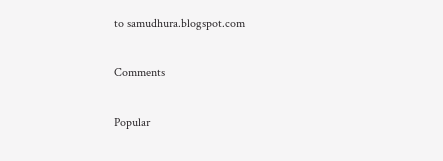to samudhura.blogspot.com

Comments

Popular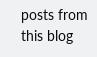posts from this blog